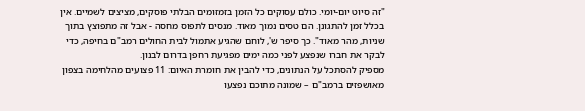"זה סיוט יום-יומי. כולם עסוקים כל הזמן בזמזומים הבלתי פוסקים, מציצים לשמיים. אין בכלל זמן להתגונן. הם טסים נמוך מאוד. מנסים לתפוס מחסה - אבל זה מתפוצץ בתוך שניות, מהר מאוד". כך סיפר ש', לוחם שהגיע אתמול לבית החולים רמב"ם בחיפה, כדי לבקר את חברו שנפצע לפני כמה ימים מפגיעת רחפן בדרום לבנון.
מספיק להסתכל על הנתונים, כדי להבין את חומרת האיום: 11 פצועים מהלחימה בצפון מאושפזים ברמב"ם – שמונה מתוכם נפצעו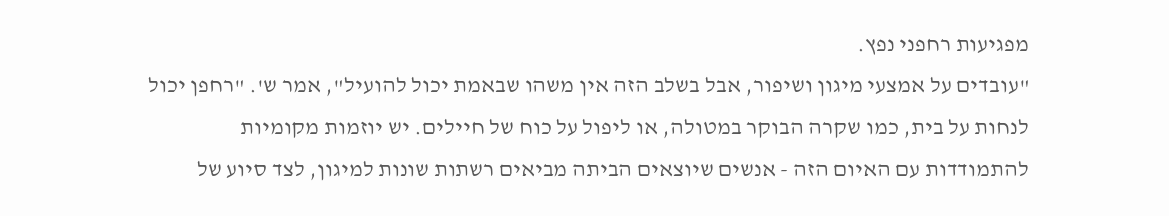מפגיעות רחפני נפץ.
"עובדים על אמצעי מיגון ושיפור, אבל בשלב הזה אין משהו שבאמת יכול להועיל", אמר ש'. "רחפן יכול לנחות על בית, כמו שקרה הבוקר במטולה, או ליפול על כוח של חיילים. יש יוזמות מקומיות להתמודדות עם האיום הזה - אנשים שיוצאים הביתה מביאים רשתות שונות למיגון, לצד סיוע של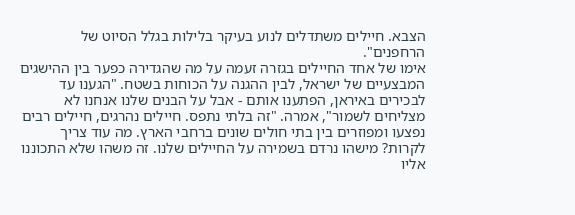הצבא. חיילים משתדלים לנוע בעיקר בלילות בגלל הסיוט של הרחפנים".
אימו של אחד החיילים בגזרה זעמה על מה שהגדירה כפער בין ההישגים המבצעיים של ישראל, לבין ההגנה על הכוחות בשטח. "הגענו עד לבכירים באיראן, הפתענו אותם - אבל על הבנים שלנו אנחנו לא מצליחים לשמור", אמרה. "זה בלתי נתפס. חיילים נהרגים, חיילים רבים נפצעו ומפוזרים בין בתי חולים שונים ברחבי הארץ. מה עוד צריך לקרות? מישהו נרדם בשמירה על החיילים שלנו. זה משהו שלא התכוננו אליו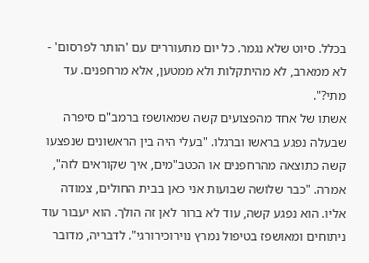בכלל. סיוט שלא נגמר. כל יום מתעוררים עם 'הותר לפרסום' - לא ממארב, לא מהיתקלות ולא ממטען, אלא מרחפנים. עד מתי?".
אשתו של אחד מהפצועים קשה שמאושפז ברמב"ם סיפרה שבעלה נפגע בראשו וברגלו. "בעלי היה בין הראשונים שנפצעו קשה כתוצאה מהרחפנים או הכטב"מים, איך שקוראים לזה", אמרה. "כבר שלושה שבועות אני כאן בבית החולים, צמודה אליו. הוא נפגע קשה, עוד לא ברור לאן זה הולך. הוא יעבור עוד ניתוחים ומאושפז בטיפול נמרץ נוירוכירורגי". לדבריה, מדובר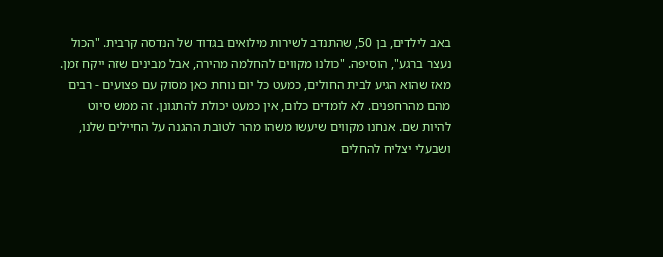באב לילדים, בן 50, שהתנדב לשירות מילואים בגדוד של הנדסה קרבית. "הכול נעצר ברגע", הוסיפה. "כולנו מקווים להחלמה מהירה, אבל מבינים שזה ייקח זמן. מאז שהוא הגיע לבית החולים, כמעט כל יום נוחת כאן מסוק עם פצועים - רבים מהם מהרחפנים. לא לומדים כלום, אין כמעט יכולת להתגונן. זה ממש סיוט להיות שם. אנחנו מקווים שיעשו משהו מהר לטובת ההגנה על החיילים שלנו, ושבעלי יצליח להחלים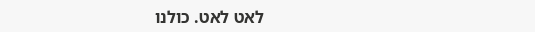לאט לאט. כולנו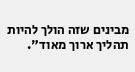מבינים שזה הולך להיות תהליך ארוך מאוד".